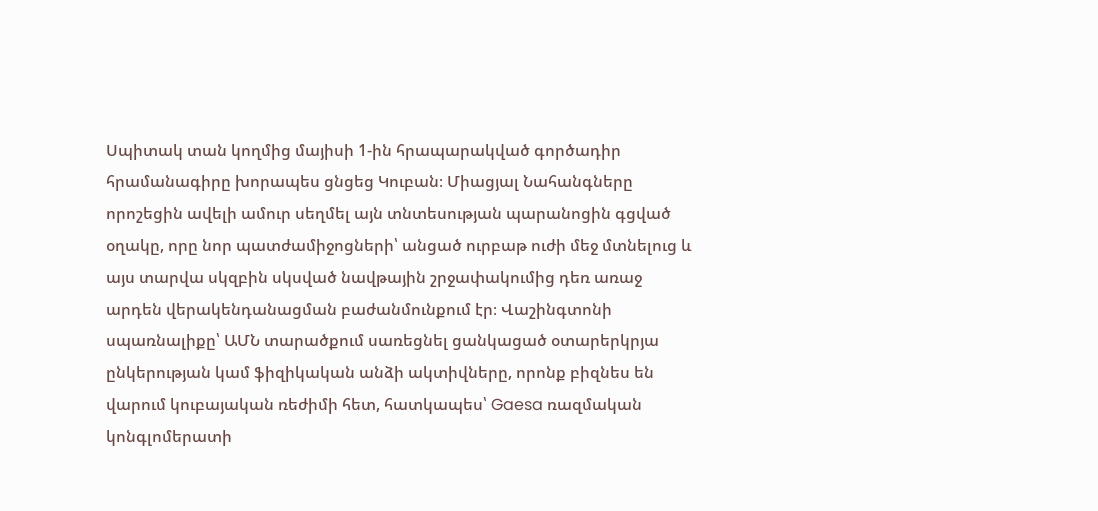Սպիտակ տան կողմից մայիսի 1-ին հրապարակված գործադիր հրամանագիրը խորապես ցնցեց Կուբան։ Միացյալ Նահանգները որոշեցին ավելի ամուր սեղմել այն տնտեսության պարանոցին գցված օղակը, որը նոր պատժամիջոցների՝ անցած ուրբաթ ուժի մեջ մտնելուց և այս տարվա սկզբին սկսված նավթային շրջափակումից դեռ առաջ արդեն վերակենդանացման բաժանմունքում էր։ Վաշինգտոնի սպառնալիքը՝ ԱՄՆ տարածքում սառեցնել ցանկացած օտարերկրյա ընկերության կամ ֆիզիկական անձի ակտիվները, որոնք բիզնես են վարում կուբայական ռեժիմի հետ, հատկապես՝ Gaesa ռազմական կոնգլոմերատի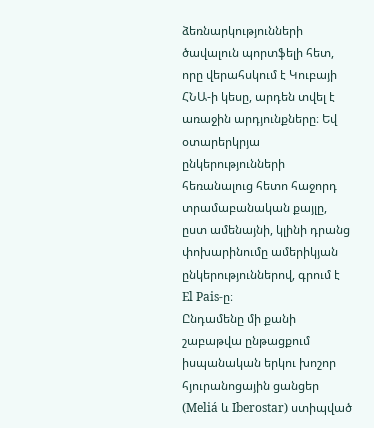ձեռնարկությունների ծավալուն պորտֆելի հետ, որը վերահսկում է Կուբայի ՀՆԱ-ի կեսը, արդեն տվել է առաջին արդյունքները։ Եվ օտարերկրյա ընկերությունների հեռանալուց հետո հաջորդ տրամաբանական քայլը, ըստ ամենայնի, կլինի դրանց փոխարինումը ամերիկյան ընկերություններով, գրում է El Pais-ը։
Ընդամենը մի քանի շաբաթվա ընթացքում իսպանական երկու խոշոր հյուրանոցային ցանցեր (Meliá և Iberostar) ստիպված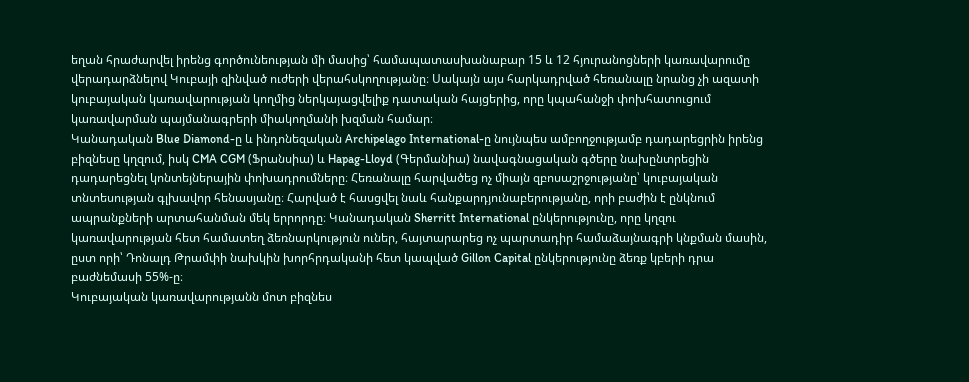եղան հրաժարվել իրենց գործունեության մի մասից՝ համապատասխանաբար 15 և 12 հյուրանոցների կառավարումը վերադարձնելով Կուբայի զինված ուժերի վերահսկողությանը։ Սակայն այս հարկադրված հեռանալը նրանց չի ազատի կուբայական կառավարության կողմից ներկայացվելիք դատական հայցերից, որը կպահանջի փոխհատուցում կառավարման պայմանագրերի միակողմանի խզման համար։
Կանադական Blue Diamond-ը և ինդոնեզական Archipelago International-ը նույնպես ամբողջությամբ դադարեցրին իրենց բիզնեսը կղզում, իսկ CMA CGM (Ֆրանսիա) և Hapag-Lloyd (Գերմանիա) նավագնացական գծերը նախընտրեցին դադարեցնել կոնտեյներային փոխադրումները։ Հեռանալը հարվածեց ոչ միայն զբոսաշրջությանը՝ կուբայական տնտեսության գլխավոր հենասյանը։ Հարված է հասցվել նաև հանքարդյունաբերությանը, որի բաժին է ընկնում ապրանքների արտահանման մեկ երրորդը։ Կանադական Sherritt International ընկերությունը, որը կղզու կառավարության հետ համատեղ ձեռնարկություն ուներ, հայտարարեց ոչ պարտադիր համաձայնագրի կնքման մասին, ըստ որի՝ Դոնալդ Թրամփի նախկին խորհրդականի հետ կապված Gillon Capital ընկերությունը ձեռք կբերի դրա բաժնեմասի 55%-ը։
Կուբայական կառավարությանն մոտ բիզնես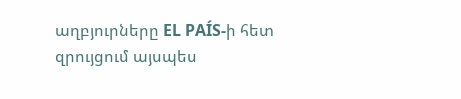աղբյուրները EL PAÍS-ի հետ զրույցում այսպես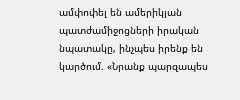ամփոփել են ամերիկյան պատժամիջոցների իրական նպատակը, ինչպես իրենք են կարծում. «Նրանք պարզապես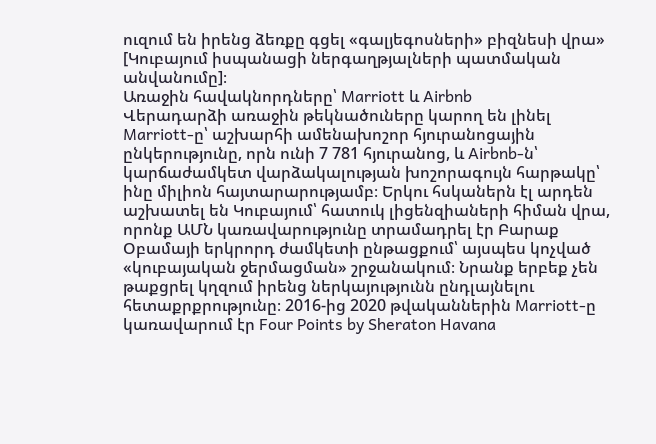ուզում են իրենց ձեռքը գցել «գալյեգոսների» բիզնեսի վրա» [Կուբայում իսպանացի ներգաղթյալների պատմական անվանումը]։
Առաջին հավակնորդները՝ Marriott և Airbnb
Վերադարձի առաջին թեկնածուները կարող են լինել Marriott-ը՝ աշխարհի ամենախոշոր հյուրանոցային ընկերությունը, որն ունի 7 781 հյուրանոց, և Airbnb-ն՝ կարճաժամկետ վարձակալության խոշորագույն հարթակը՝ ինը միլիոն հայտարարությամբ։ Երկու հսկաներն էլ արդեն աշխատել են Կուբայում՝ հատուկ լիցենզիաների հիման վրա, որոնք ԱՄՆ կառավարությունը տրամադրել էր Բարաք Օբամայի երկրորդ ժամկետի ընթացքում՝ այսպես կոչված «կուբայական ջերմացման» շրջանակում։ Նրանք երբեք չեն թաքցրել կղզում իրենց ներկայությունն ընդլայնելու հետաքրքրությունը։ 2016-ից 2020 թվականներին Marriott-ը կառավարում էր Four Points by Sheraton Havana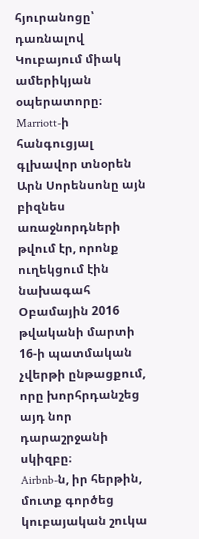հյուրանոցը՝ դառնալով Կուբայում միակ ամերիկյան օպերատորը։ Marriott-ի հանգուցյալ գլխավոր տնօրեն Արն Սորենսոնը այն բիզնես առաջնորդների թվում էր, որոնք ուղեկցում էին նախագահ Օբամային 2016 թվականի մարտի 16-ի պատմական չվերթի ընթացքում, որը խորհրդանշեց այդ նոր դարաշրջանի սկիզբը։
Airbnb-ն, իր հերթին, մուտք գործեց կուբայական շուկա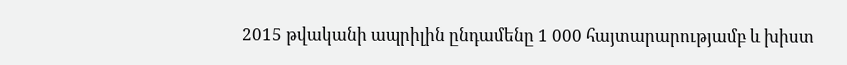2015 թվականի ապրիլին ընդամենը 1 000 հայտարարությամբ և խիստ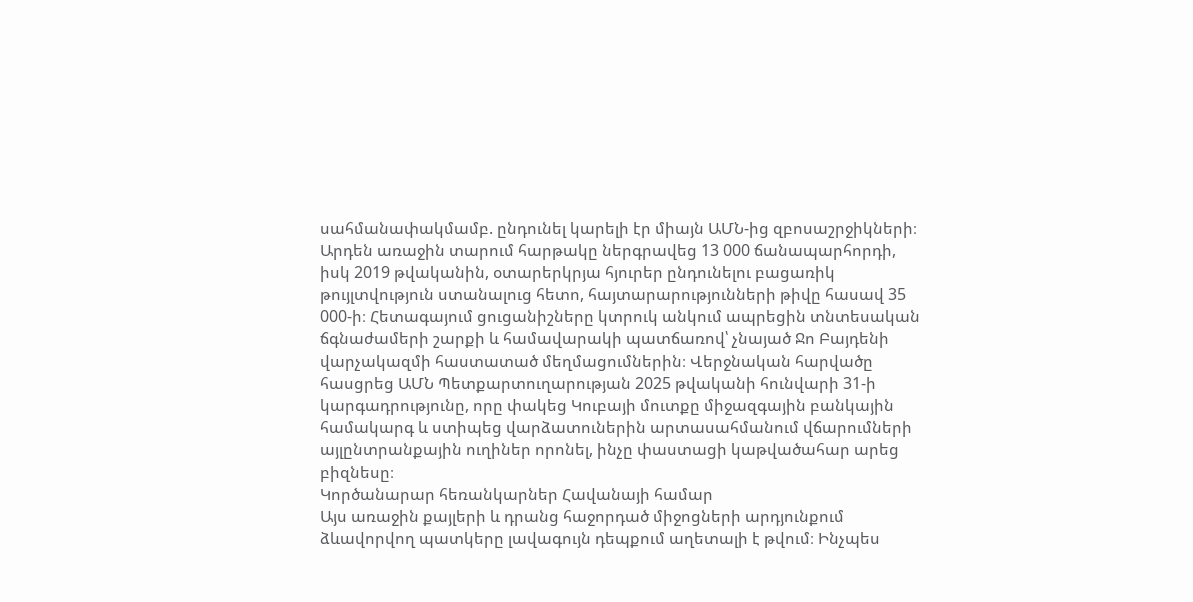սահմանափակմամբ. ընդունել կարելի էր միայն ԱՄՆ-ից զբոսաշրջիկների։ Արդեն առաջին տարում հարթակը ներգրավեց 13 000 ճանապարհորդի, իսկ 2019 թվականին, օտարերկրյա հյուրեր ընդունելու բացառիկ թույլտվություն ստանալուց հետո, հայտարարությունների թիվը հասավ 35 000-ի։ Հետագայում ցուցանիշները կտրուկ անկում ապրեցին տնտեսական ճգնաժամերի շարքի և համավարակի պատճառով՝ չնայած Ջո Բայդենի վարչակազմի հաստատած մեղմացումներին։ Վերջնական հարվածը հասցրեց ԱՄՆ Պետքարտուղարության 2025 թվականի հունվարի 31-ի կարգադրությունը, որը փակեց Կուբայի մուտքը միջազգային բանկային համակարգ և ստիպեց վարձատուներին արտասահմանում վճարումների այլընտրանքային ուղիներ որոնել, ինչը փաստացի կաթվածահար արեց բիզնեսը։
Կործանարար հեռանկարներ Հավանայի համար
Այս առաջին քայլերի և դրանց հաջորդած միջոցների արդյունքում ձևավորվող պատկերը լավագույն դեպքում աղետալի է թվում։ Ինչպես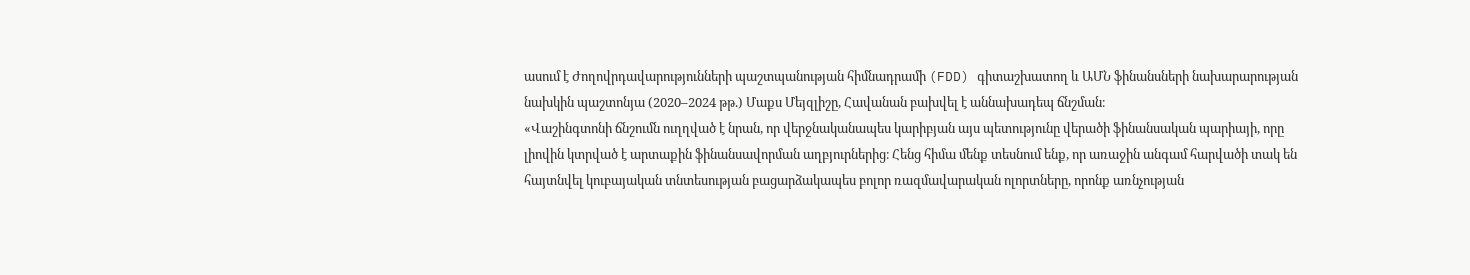ասում է Ժողովրդավարությունների պաշտպանության հիմնադրամի (FDD) գիտաշխատող և ԱՄՆ ֆինանսների նախարարության նախկին պաշտոնյա (2020–2024 թթ.) Մաքս Մեյզլիշը, Հավանան բախվել է աննախադեպ ճնշման։
«Վաշինգտոնի ճնշումն ուղղված է նրան, որ վերջնականապես կարիբյան այս պետությունը վերածի ֆինանսական պարիայի, որը լիովին կտրված է արտաքին ֆինանսավորման աղբյուրներից։ Հենց հիմա մենք տեսնում ենք, որ առաջին անգամ հարվածի տակ են հայտնվել կուբայական տնտեսության բացարձակապես բոլոր ռազմավարական ոլորտները, որոնք առնչության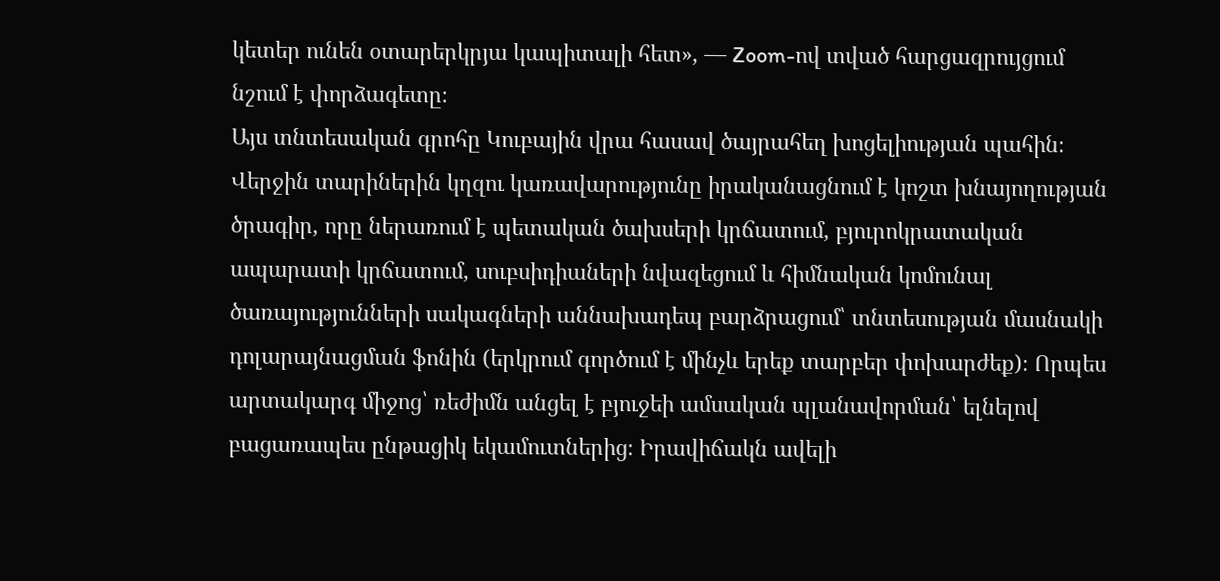կետեր ունեն օտարերկրյա կապիտալի հետ», — Zoom-ով տված հարցազրույցում նշում է փորձագետը։
Այս տնտեսական գրոհը Կուբային վրա հասավ ծայրահեղ խոցելիության պահին։ Վերջին տարիներին կղզու կառավարությունը իրականացնում է կոշտ խնայողության ծրագիր, որը ներառում է պետական ծախսերի կրճատում, բյուրոկրատական ապարատի կրճատում, սուբսիդիաների նվազեցում և հիմնական կոմունալ ծառայությունների սակագների աննախադեպ բարձրացում՝ տնտեսության մասնակի դոլարայնացման ֆոնին (երկրում գործում է մինչև երեք տարբեր փոխարժեք)։ Որպես արտակարգ միջոց՝ ռեժիմն անցել է բյուջեի ամսական պլանավորման՝ ելնելով բացառապես ընթացիկ եկամուտներից։ Իրավիճակն ավելի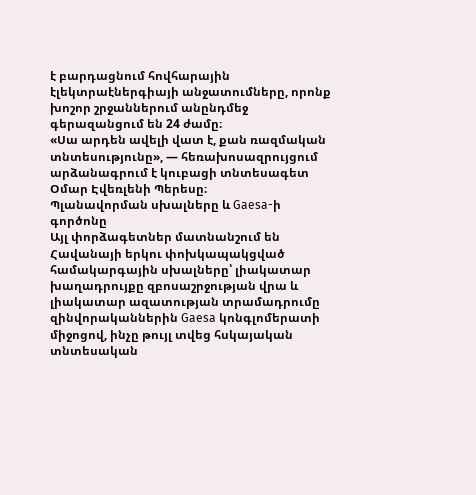է բարդացնում հովհարային էլեկտրաէներգիայի անջատումները, որոնք խոշոր շրջաններում անընդմեջ գերազանցում են 24 ժամը։
«Սա արդեն ավելի վատ է, քան ռազմական տնտեսությունը», — հեռախոսազրույցում արձանագրում է կուբացի տնտեսագետ Օմար Էվեռլենի Պերեսը։
Պլանավորման սխալները և Gaesa-ի գործոնը
Այլ փորձագետներ մատնանշում են Հավանայի երկու փոխկապակցված համակարգային սխալները՝ լիակատար խաղադրույքը զբոսաշրջության վրա և լիակատար ազատության տրամադրումը զինվորականներին Gaesa կոնգլոմերատի միջոցով, ինչը թույլ տվեց հսկայական տնտեսական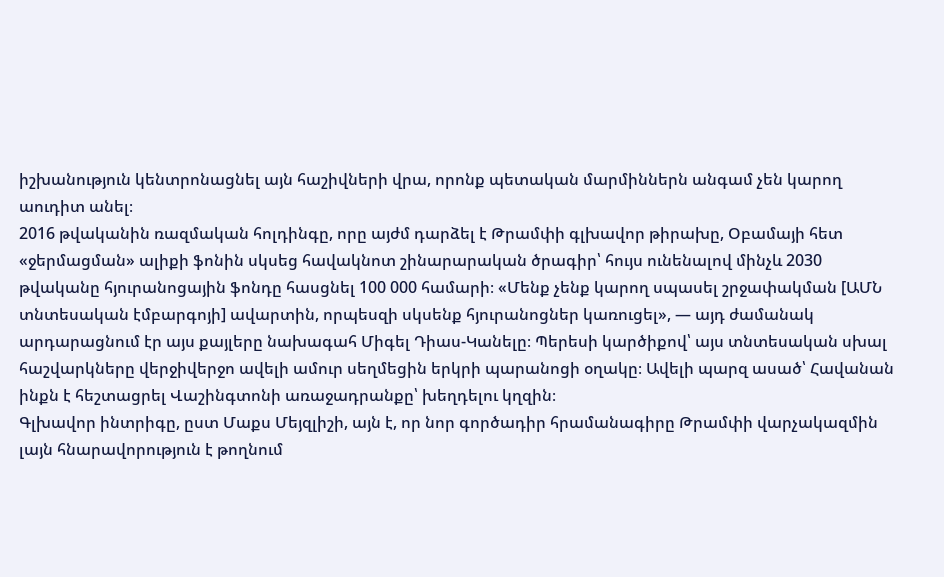իշխանություն կենտրոնացնել այն հաշիվների վրա, որոնք պետական մարմիններն անգամ չեն կարող աուդիտ անել։
2016 թվականին ռազմական հոլդինգը, որը այժմ դարձել է Թրամփի գլխավոր թիրախը, Օբամայի հետ «ջերմացման» ալիքի ֆոնին սկսեց հավակնոտ շինարարական ծրագիր՝ հույս ունենալով մինչև 2030 թվականը հյուրանոցային ֆոնդը հասցնել 100 000 համարի։ «Մենք չենք կարող սպասել շրջափակման [ԱՄՆ տնտեսական էմբարգոյի] ավարտին, որպեսզի սկսենք հյուրանոցներ կառուցել», — այդ ժամանակ արդարացնում էր այս քայլերը նախագահ Միգել Դիաս-Կանելը։ Պերեսի կարծիքով՝ այս տնտեսական սխալ հաշվարկները վերջիվերջո ավելի ամուր սեղմեցին երկրի պարանոցի օղակը։ Ավելի պարզ ասած՝ Հավանան ինքն է հեշտացրել Վաշինգտոնի առաջադրանքը՝ խեղդելու կղզին։
Գլխավոր ինտրիգը, ըստ Մաքս Մեյզլիշի, այն է, որ նոր գործադիր հրամանագիրը Թրամփի վարչակազմին լայն հնարավորություն է թողնում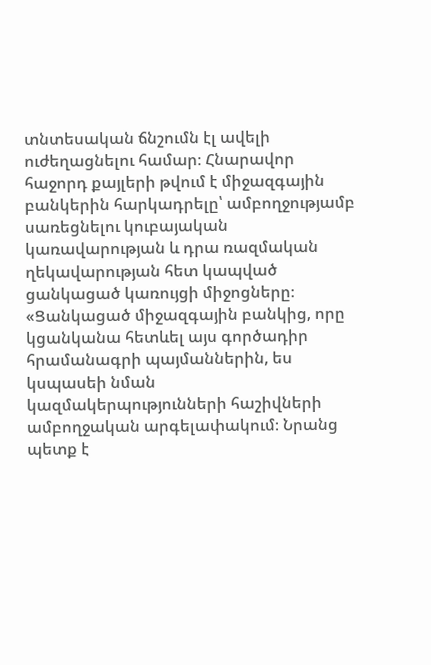տնտեսական ճնշումն էլ ավելի ուժեղացնելու համար։ Հնարավոր հաջորդ քայլերի թվում է միջազգային բանկերին հարկադրելը՝ ամբողջությամբ սառեցնելու կուբայական կառավարության և դրա ռազմական ղեկավարության հետ կապված ցանկացած կառույցի միջոցները։
«Ցանկացած միջազգային բանկից, որը կցանկանա հետևել այս գործադիր հրամանագրի պայմաններին, ես կսպասեի նման կազմակերպությունների հաշիվների ամբողջական արգելափակում։ Նրանց պետք է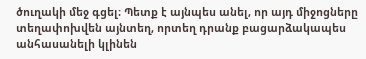ծուղակի մեջ գցել։ Պետք է այնպես անել, որ այդ միջոցները տեղափոխվեն այնտեղ, որտեղ դրանք բացարձակապես անհասանելի կլինեն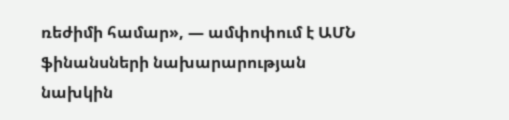ռեժիմի համար», — ամփոփում է ԱՄՆ ֆինանսների նախարարության նախկին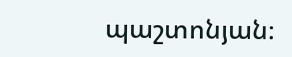պաշտոնյան։